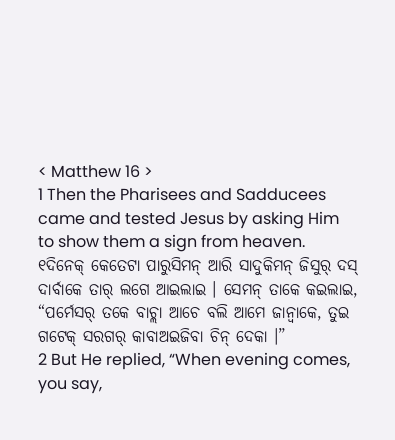< Matthew 16 >
1 Then the Pharisees and Sadducees came and tested Jesus by asking Him to show them a sign from heaven.
୧ଦିନେକ୍ କେତେଟା ପାରୁସିମନ୍ ଆରି ସାଦୁକିମନ୍ ଜିସୁର୍ ଦସ୍ ଦାର୍ବାକେ ତାର୍ ଲଗେ ଆଇଲାଇ । ସେମନ୍ ତାକେ କଇଲାଇ, “ପର୍ମେସର୍ ତକେ ବାଚ୍ଲା ଆଚେ ବଲି ଆମେ ଜାନ୍ବାକେ, ତୁଇ ଗଟେକ୍ ସରଗର୍ କାବାଅଇଜିବା ଚିନ୍ ଦେକା ।”
2 But He replied, “When evening comes, you say,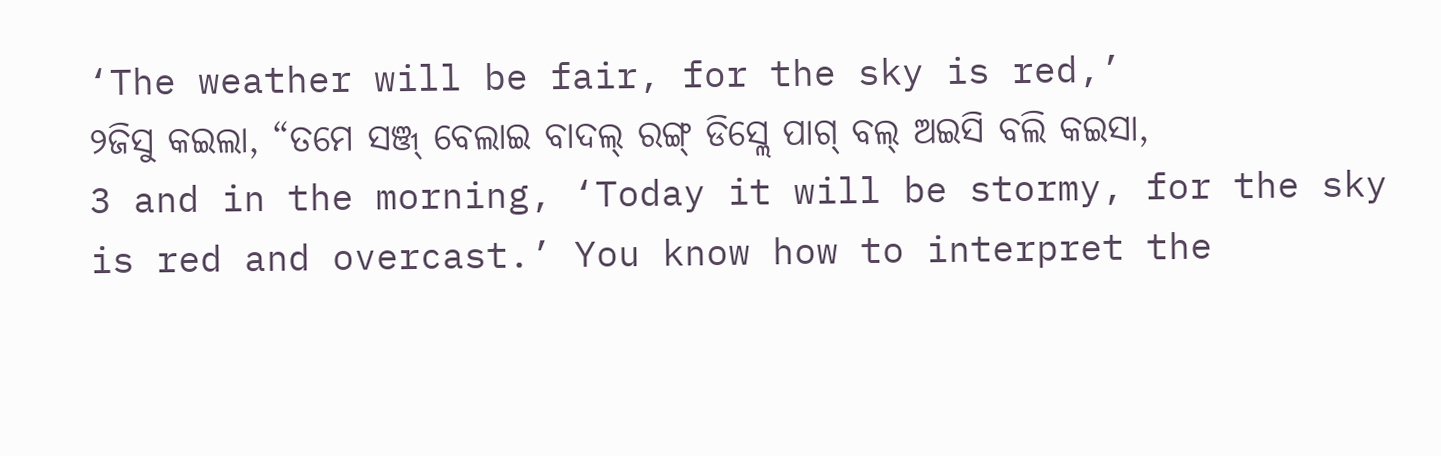‘The weather will be fair, for the sky is red,’
୨ଜିସୁ କଇଲା, “ତମେ ସଞ୍ଜ୍ ବେଲାଇ ବାଦଲ୍ ରଙ୍ଗ୍ ଡିସ୍ଲେ ପାଗ୍ ବଲ୍ ଅଇସି ବଲି କଇସା,
3 and in the morning, ‘Today it will be stormy, for the sky is red and overcast.’ You know how to interpret the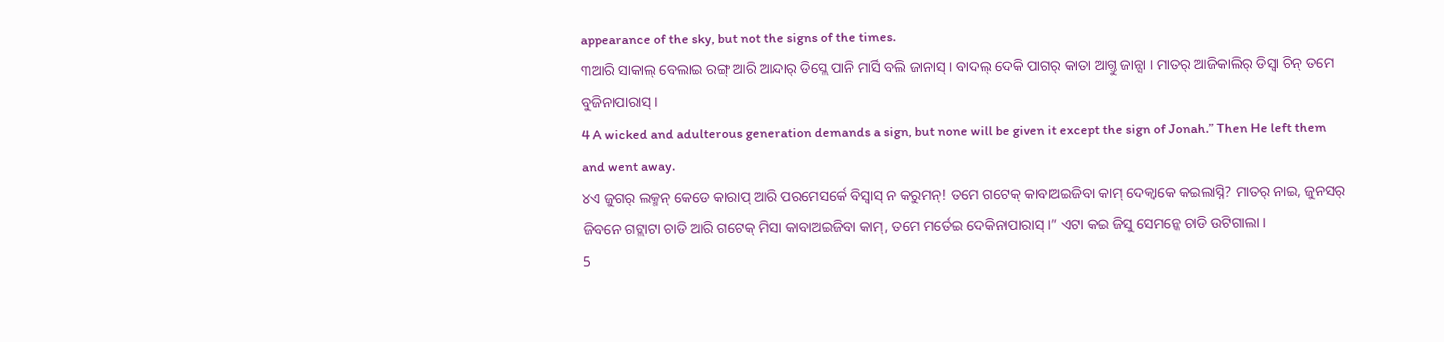appearance of the sky, but not the signs of the times.
୩ଆରି ସାକାଲ୍ ବେଲାଇ ରଙ୍ଗ୍ ଆରି ଆନ୍ଦାର୍ ଡିସ୍ଲେ ପାନି ମାର୍ସି ବଲି ଜାନାସ୍ । ବାଦଲ୍ ଦେକି ପାଗର୍ କାତା ଆଗ୍ତୁ ଜାନ୍ସା । ମାତର୍ ଆଜିକାଲିର୍ ଡିସ୍ବା ଚିନ୍ ତମେ ବୁଜିନାପାରାସ୍ ।
4 A wicked and adulterous generation demands a sign, but none will be given it except the sign of Jonah.” Then He left them and went away.
୪ଏ ଜୁଗର୍ ଲକ୍ମନ୍ କେଡେ କାରାପ୍ ଆରି ପରମେସର୍କେ ବିସ୍ବାସ୍ ନ କରୁମନ୍! ତମେ ଗଟେକ୍ କାବାଅଇଜିବା କାମ୍ ଦେକ୍ବାକେ କଇଲାସ୍ନି? ମାତର୍ ନାଇ, ଜୁନସର୍ ଜିବନେ ଗଟ୍ଲାଟା ଚାଡି ଆରି ଗଟେକ୍ ମିସା କାବାଅଇଜିବା କାମ୍, ତମେ ମର୍ତେଇ ଦେକିନାପାରାସ୍ ।” ଏଟା କଇ ଜିସୁ ସେମନ୍କେ ଚାଡି ଉଟିଗାଲା ।
5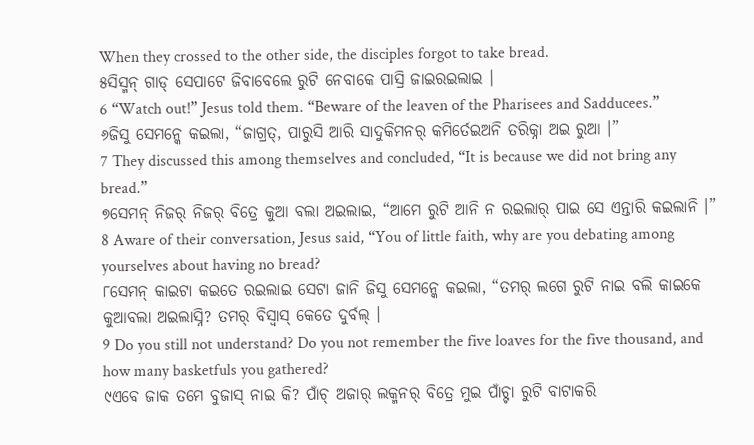When they crossed to the other side, the disciples forgot to take bread.
୫ସିସ୍ମନ୍ ଗାଡ୍ ସେପାଟେ ଜିବାବେଲେ ରୁଟି ନେବାକେ ପାସ୍ରି ଜାଇରଇଲାଇ ।
6 “Watch out!” Jesus told them. “Beware of the leaven of the Pharisees and Sadducees.”
୬ଜିସୁ ସେମନ୍କେ କଇଲା, “ଜାଗ୍ରତ୍, ପାରୁସି ଆରି ସାଦୁକିମନର୍ କମିର୍ତେଇଅନି ତରିକ୍ନା ଅଇ ରୁଆ ।”
7 They discussed this among themselves and concluded, “It is because we did not bring any bread.”
୭ସେମନ୍ ନିଜର୍ ନିଜର୍ ବିତ୍ରେ କୁଆ ବଲା ଅଇଲାଇ, “ଆମେ ରୁଟି ଆନି ନ ରଇଲାର୍ ପାଇ ସେ ଏନ୍ତାରି କଇଲାନି ।”
8 Aware of their conversation, Jesus said, “You of little faith, why are you debating among yourselves about having no bread?
୮ସେମନ୍ କାଇଟା କଇତେ ରଇଲାଇ ସେଟା ଜାନି ଜିସୁ ସେମନ୍କେ କଇଲା, “ତମର୍ ଲଗେ ରୁଟି ନାଇ ବଲି କାଇକେ କୁଆବଲା ଅଇଲାସ୍ନି? ତମର୍ ବିସ୍ବାସ୍ କେତେ ଦୁର୍ବଲ୍ ।
9 Do you still not understand? Do you not remember the five loaves for the five thousand, and how many basketfuls you gathered?
୯ଏବେ ଜାକ ତମେ ବୁଜାସ୍ ନାଇ କି? ପାଁଚ୍ ଅଜାର୍ ଲକ୍ମନର୍ ବିତ୍ରେ ମୁଇ ପାଁଚ୍ଟା ରୁଟି ବାଟାକରି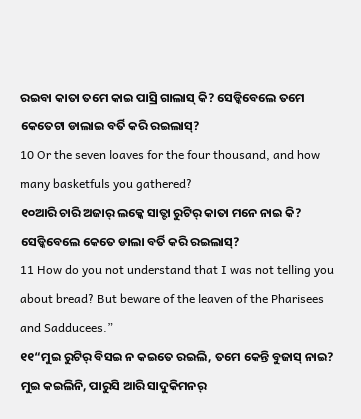ରଇବା କାତା ତମେ କାଇ ପାସ୍ରି ଗାଲାସ୍ କି? ସେଡ୍କିବେଲେ ତମେ କେତେଟା ଡାଲାଇ ବର୍ତି କରି ରଇଲାସ୍?
10 Or the seven loaves for the four thousand, and how many basketfuls you gathered?
୧୦ଆରି ଚାରି ଅଜାର୍ ଲକ୍କେ ସାତ୍ଟା ରୁଟିର୍ କାତା ମନେ ନାଇ କି? ସେଡ୍କିବେଲେ କେତେ ଡାଲା ବର୍ତି କରି ରଇଲାସ୍?
11 How do you not understand that I was not telling you about bread? But beware of the leaven of the Pharisees and Sadducees.”
୧୧“ମୁଇ ରୁଟିର୍ ବିସଇ ନ କଇତେ ରଇଲି, ତମେ କେନ୍ତି ବୁଜାସ୍ ନାଇ? ମୁଇ କଇଲିନି, ପାରୁସି ଆରି ସାଦୁକିମନର୍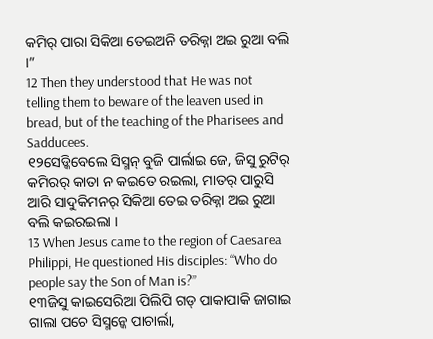କମିର୍ ପାରା ସିକିଆ ତେଇଅନି ତରିକ୍ନା ଅଇ ରୁଆ ବଲି ।”
12 Then they understood that He was not telling them to beware of the leaven used in bread, but of the teaching of the Pharisees and Sadducees.
୧୨ସେଡ୍କିବେଲେ ସିସ୍ମନ୍ ବୁଜି ପାର୍ଲାଇ ଜେ, ଜିସୁ ରୁଟିର୍ କମିରର୍ କାତା ନ କଇତେ ରଇଲା, ମାତର୍ ପାରୁସି ଆରି ସାଦୁକିମନର୍ ସିକିଆ ତେଇ ତରିକ୍ନା ଅଇ ରୁଆ ବଲି କଇରଇଲା ।
13 When Jesus came to the region of Caesarea Philippi, He questioned His disciples: “Who do people say the Son of Man is?”
୧୩ଜିସୁ କାଇସେରିଆ ପିଲିପି ଗଡ୍ ପାକାପାକି ଜାଗାଇ ଗାଲା ପଚେ ସିସ୍ମନ୍କେ ପାଚାର୍ଲା,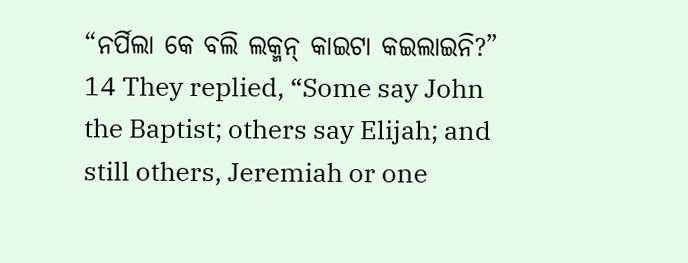“ନର୍ପିଲା କେ ବଲି ଲକ୍ମନ୍ କାଇଟା କଇଲାଇନି?”
14 They replied, “Some say John the Baptist; others say Elijah; and still others, Jeremiah or one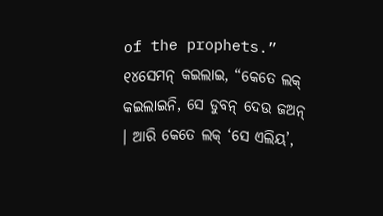of the prophets.”
୧୪ସେମନ୍ କଇଲାଇ, “କେତେ ଲକ୍ କଇଲାଇନି, ସେ ଡୁବନ୍ ଦେଉ ଜଅନ୍ । ଆରି କେତେ ଲକ୍ ‘ସେ ଏଲିୟ’,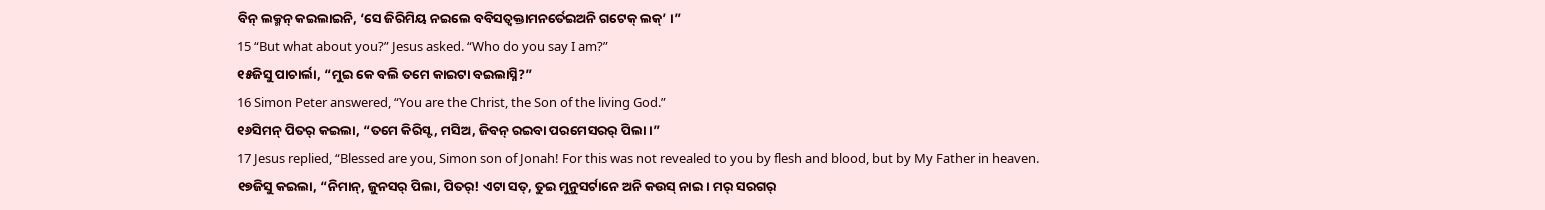ବିନ୍ ଲକ୍ମନ୍ କଇଲାଇନି, ‘ସେ ଜିରିମିୟ ନଇଲେ ବବିସତ୍ବକ୍ତାମନର୍ତେଇଅନି ଗଟେକ୍ ଲକ୍’ ।”
15 “But what about you?” Jesus asked. “Who do you say I am?”
୧୫ଜିସୁ ପାଚାର୍ଲା, “ମୁଇ କେ ବଲି ତମେ କାଇଟା ବଇଲାସ୍ନି?”
16 Simon Peter answered, “You are the Christ, the Son of the living God.”
୧୬ସିମନ୍ ପିତର୍ କଇଲା, “ତମେ କିରିସ୍ଟ, ମସିଅ, ଜିବନ୍ ରଇବା ପରମେସରର୍ ପିଲା ।”
17 Jesus replied, “Blessed are you, Simon son of Jonah! For this was not revealed to you by flesh and blood, but by My Father in heaven.
୧୭ଜିସୁ କଇଲା, “ନିମାନ୍, ଜୁନସର୍ ପିଲା, ପିତର୍! ଏଟା ସତ୍, ତୁଇ ମୁନୁସର୍ଟାନେ ଅନି କଉସ୍ ନାଇ । ମର୍ ସରଗର୍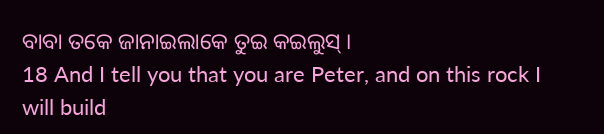ବାବା ତକେ ଜାନାଇଲାକେ ତୁଇ କଇଲୁସ୍ ।
18 And I tell you that you are Peter, and on this rock I will build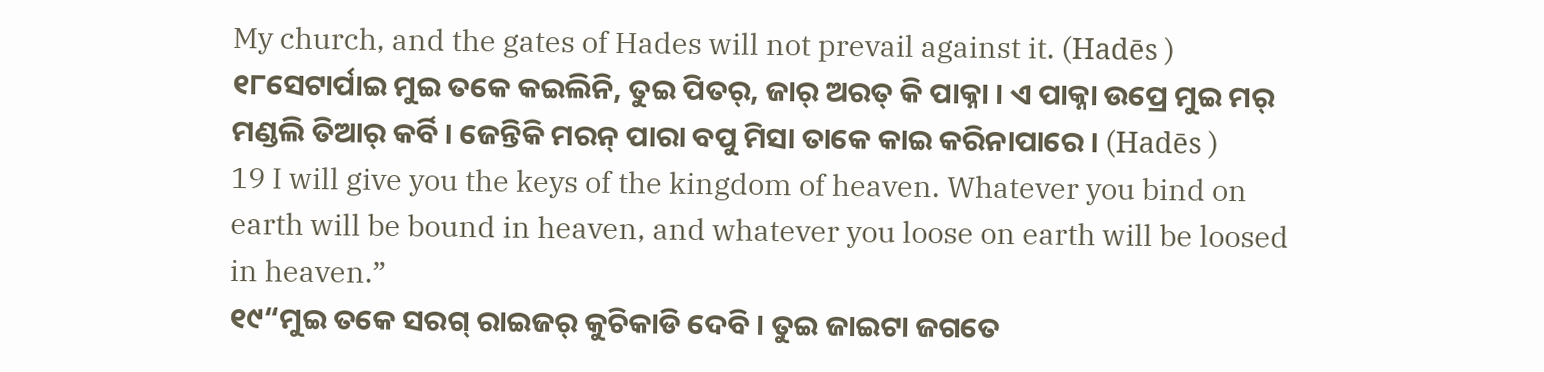My church, and the gates of Hades will not prevail against it. (Hadēs )
୧୮ସେଟାର୍ପାଇ ମୁଇ ତକେ କଇଲିନି, ତୁଇ ପିତର୍, ଜାର୍ ଅରତ୍ କି ପାକ୍ନା । ଏ ପାକ୍ନା ଉପ୍ରେ ମୁଇ ମର୍ ମଣ୍ଡଲି ତିଆର୍ କର୍ବି । ଜେନ୍ତିକି ମରନ୍ ପାରା ବପୁ ମିସା ତାକେ କାଇ କରିନାପାରେ । (Hadēs )
19 I will give you the keys of the kingdom of heaven. Whatever you bind on earth will be bound in heaven, and whatever you loose on earth will be loosed in heaven.”
୧୯“ମୁଇ ତକେ ସରଗ୍ ରାଇଜର୍ କୁଚିକାଡି ଦେବି । ତୁଇ ଜାଇଟା ଜଗତେ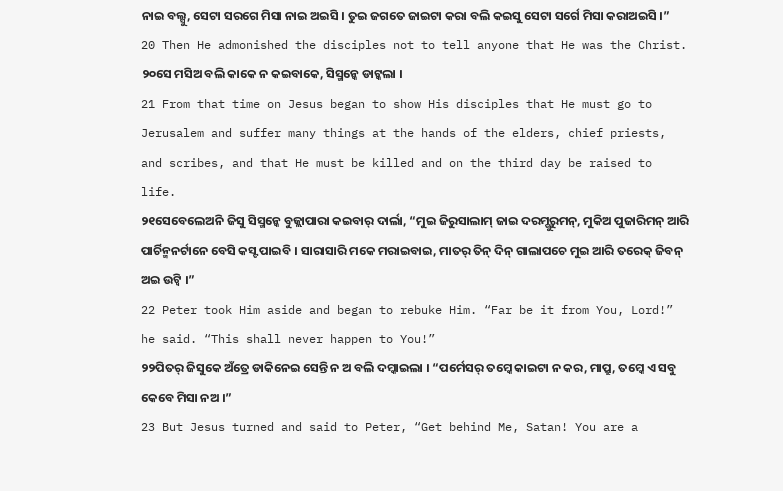ନାଇ ବଲ୍ସୁ, ସେଟା ସରଗେ ମିସା ନାଇ ଅଇସି । ତୁଇ ଜଗତେ ଜାଇଟା କରା ବଲି କଇସୁ ସେଟା ସର୍ଗେ ମିସା କରାଅଇସି ।”
20 Then He admonished the disciples not to tell anyone that He was the Christ.
୨୦ସେ ମସିଅ ବଲି କାକେ ନ କଇବାକେ, ସିସ୍ମନ୍କେ ଡାଟ୍କଲା ।
21 From that time on Jesus began to show His disciples that He must go to Jerusalem and suffer many things at the hands of the elders, chief priests, and scribes, and that He must be killed and on the third day be raised to life.
୨୧ସେବେଲେଅନି ଜିସୁ ସିସ୍ମନ୍କେ ବୁଜ୍ଲାପାରା କଇବାର୍ ଦାର୍ଲା, “ମୁଇ ଜିରୁସାଲାମ୍ ଜାଇ ଦରମ୍ଗୁରୁମନ୍, ମୁକିଅ ପୁଜାରିମନ୍ ଆରି ପାର୍ଚିନ୍ମନର୍ଟାନେ ବେସି କସ୍ଟ ପାଇବି । ସାରାସାରି ମକେ ମରାଇବାଇ, ମାତର୍ ତିନ୍ ଦିନ୍ ଗାଲାପଚେ ମୁଇ ଆରି ତରେକ୍ ଜିବନ୍ ଅଇ ଉଟ୍ବି ।”
22 Peter took Him aside and began to rebuke Him. “Far be it from You, Lord!” he said. “This shall never happen to You!”
୨୨ପିତର୍ ଜିସୁକେ ଅଁତ୍ରେ ଡାକିନେଇ ସେନ୍ତି ନ ଅ ବଲି ଦମ୍କାଇଲା । “ପର୍ମେସର୍ ତମ୍କେ କାଇଟା ନ କର, ମାପ୍ରୁ, ତମ୍କେ ଏ ସବୁ କେବେ ମିସା ନଅ ।”
23 But Jesus turned and said to Peter, “Get behind Me, Satan! You are a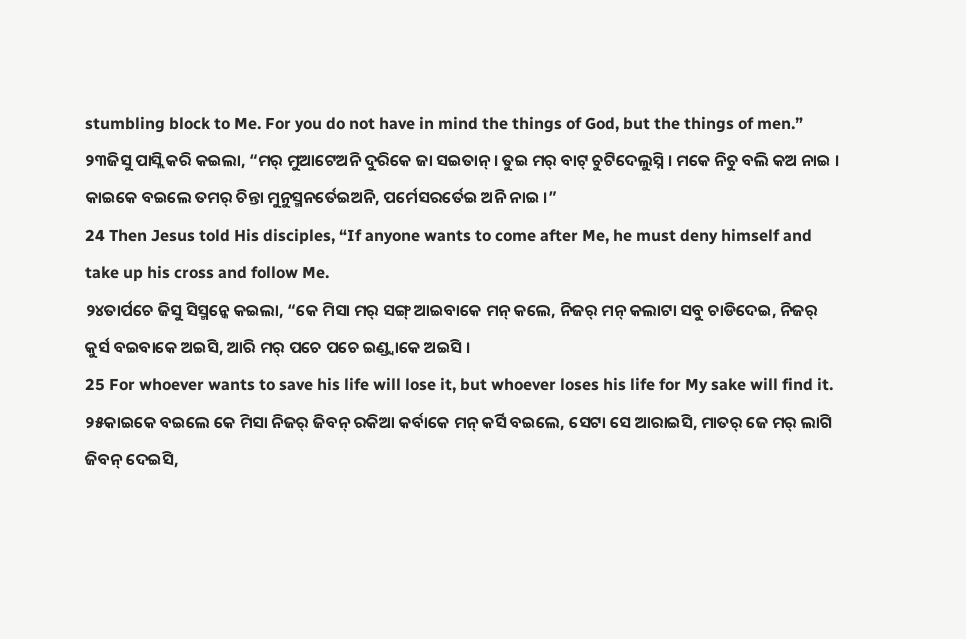stumbling block to Me. For you do not have in mind the things of God, but the things of men.”
୨୩ଜିସୁ ପାସ୍ଲି କରି କଇଲା, “ମର୍ ମୁଆଟେଅନି ଦୁରିକେ ଜା ସଇତାନ୍ । ତୁଇ ମର୍ ବାଟ୍ ଚୁଟିଦେଲୁସ୍ନି । ମକେ ନିଚୁ ବଲି କଅ ନାଇ । କାଇକେ ବଇଲେ ତମର୍ ଚିନ୍ତା ମୁନୁସ୍ମନର୍ତେଇଅନି, ପର୍ମେସରର୍ତେଇ ଅନି ନାଇ ।”
24 Then Jesus told His disciples, “If anyone wants to come after Me, he must deny himself and take up his cross and follow Me.
୨୪ତାର୍ପଚେ ଜିସୁ ସିସ୍ମନ୍କେ କଇଲା, “କେ ମିସା ମର୍ ସଙ୍ଗ୍ ଆଇବାକେ ମନ୍ କଲେ, ନିଜର୍ ମନ୍ କଲାଟା ସବୁ ଚାଡିଦେଇ, ନିଜର୍ କୁର୍ସ ବଇବାକେ ଅଇସି, ଆରି ମର୍ ପଚେ ପଚେ ଇଣ୍ଡ୍ବାକେ ଅଇସି ।
25 For whoever wants to save his life will lose it, but whoever loses his life for My sake will find it.
୨୫କାଇକେ ବଇଲେ କେ ମିସା ନିଜର୍ ଜିବନ୍ ରକିଆ କର୍ବାକେ ମନ୍ କର୍ସି ବଇଲେ, ସେଟା ସେ ଆରାଇସି, ମାତର୍ ଜେ ମର୍ ଲାଗି ଜିବନ୍ ଦେଇସି,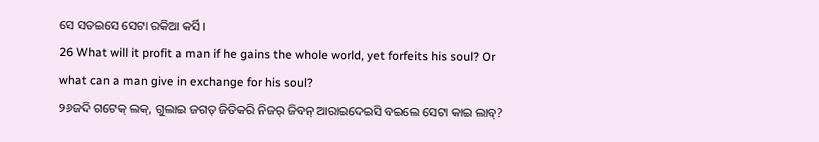ସେ ସତଇସେ ସେଟା ରକିଆ କର୍ସି ।
26 What will it profit a man if he gains the whole world, yet forfeits his soul? Or what can a man give in exchange for his soul?
୨୬ଜଦି ଗଟେକ୍ ଲକ୍, ଗୁଲାଇ ଜଗତ୍ ଜିତିକରି ନିଜର୍ ଜିବନ୍ ଆରାଇଦେଇସି ବଇଲେ ସେଟା କାଇ ଲାବ୍?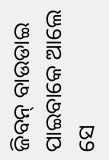ଜିବନ୍ ବାଉଡାଇ ପାଇବାକେ ଆଲେ ସେ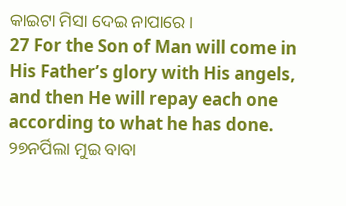କାଇଟା ମିସା ଦେଇ ନାପାରେ ।
27 For the Son of Man will come in His Father’s glory with His angels, and then He will repay each one according to what he has done.
୨୭ନର୍ପିଲା ମୁଇ ବାବା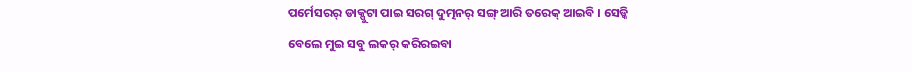ପର୍ମେସରର୍ ଡାକ୍ପୁଟା ପାଇ ସରଗ୍ ଦୁତ୍ମନର୍ ସଙ୍ଗ୍ ଆରି ତରେକ୍ ଆଇବି । ସେଡ୍କି ବେଲେ ମୁଇ ସବୁ ଲକର୍ କରିରଇବା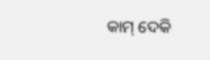କାମ୍ ଦେକି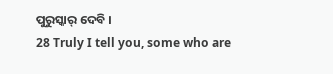ପୁରୁସ୍କାର୍ ଦେବି ।
28 Truly I tell you, some who are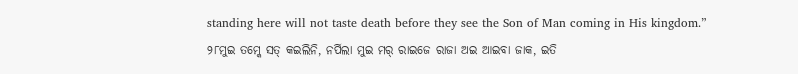standing here will not taste death before they see the Son of Man coming in His kingdom.”
୨୮ମୁଇ ତମ୍କେ ସତ୍ କଇଲିନି, ନର୍ପିଲା ମୁଇ ମର୍ ରାଇଜେ ରାଜା ଅଇ ଆଇବା ଜାକ, ଇତି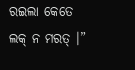ରଇଲା କେତେ ଲକ୍ ନ ମରତ୍ ।”